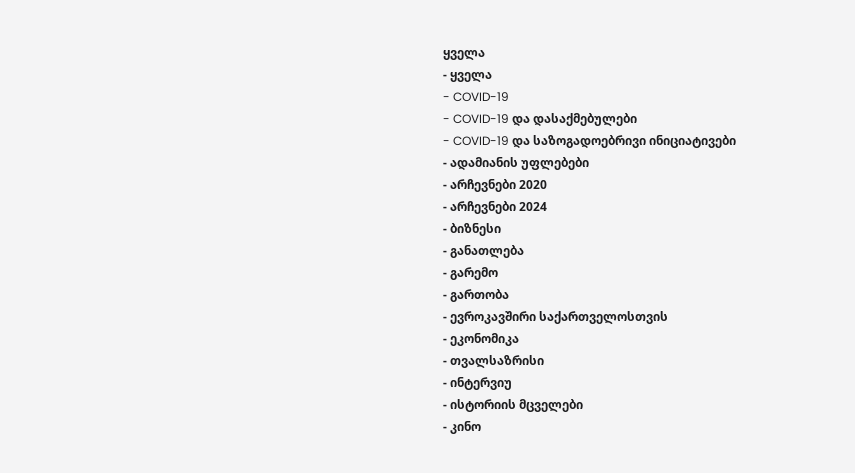ყველა
- ყველა
- COVID-19
- COVID-19 და დასაქმებულები
- COVID-19 და საზოგადოებრივი ინიციატივები
- ადამიანის უფლებები
- არჩევნები 2020
- არჩევნები 2024
- ბიზნესი
- განათლება
- გარემო
- გართობა
- ევროკავშირი საქართველოსთვის
- ეკონომიკა
- თვალსაზრისი
- ინტერვიუ
- ისტორიის მცველები
- კინო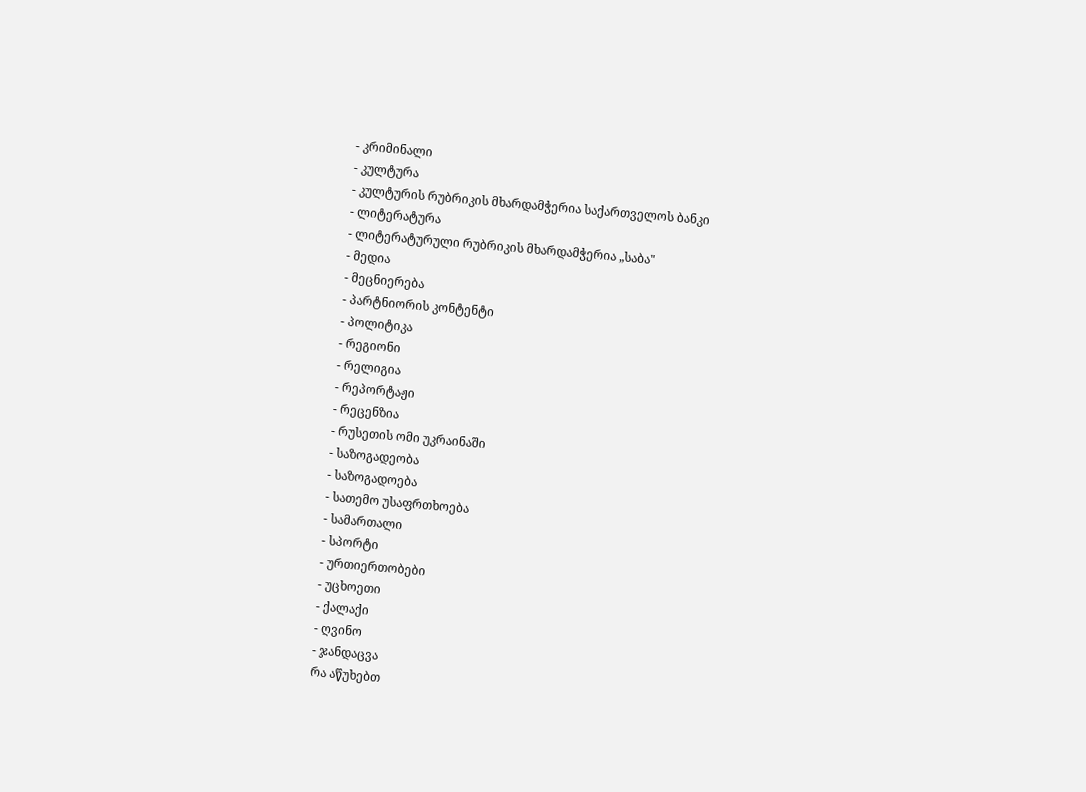- კრიმინალი
- კულტურა
- კულტურის რუბრიკის მხარდამჭერია საქართველოს ბანკი
- ლიტერატურა
- ლიტერატურული რუბრიკის მხარდამჭერია „საბა"
- მედია
- მეცნიერება
- პარტნიორის კონტენტი
- პოლიტიკა
- რეგიონი
- რელიგია
- რეპორტაჟი
- რეცენზია
- რუსეთის ომი უკრაინაში
- საზოგადეობა
- საზოგადოება
- სათემო უსაფრთხოება
- სამართალი
- სპორტი
- ურთიერთობები
- უცხოეთი
- ქალაქი
- ღვინო
- ჯანდაცვა
რა აწუხებთ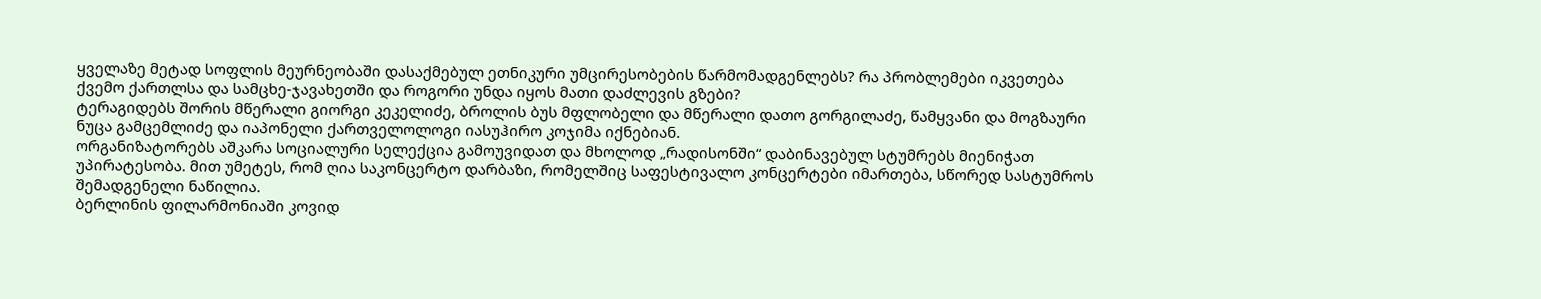ყველაზე მეტად სოფლის მეურნეობაში დასაქმებულ ეთნიკური უმცირესობების წარმომადგენლებს? რა პრობლემები იკვეთება ქვემო ქართლსა და სამცხე-ჯავახეთში და როგორი უნდა იყოს მათი დაძლევის გზები?
ტერაგიდებს შორის მწერალი გიორგი კეკელიძე, ბროლის ბუს მფლობელი და მწერალი დათო გორგილაძე, წამყვანი და მოგზაური ნუცა გამცემლიძე და იაპონელი ქართველოლოგი იასუჰირო კოჯიმა იქნებიან.
ორგანიზატორებს აშკარა სოციალური სელექცია გამოუვიდათ და მხოლოდ „რადისონში“ დაბინავებულ სტუმრებს მიენიჭათ უპირატესობა. მით უმეტეს, რომ ღია საკონცერტო დარბაზი, რომელშიც საფესტივალო კონცერტები იმართება, სწორედ სასტუმროს შემადგენელი ნაწილია.
ბერლინის ფილარმონიაში კოვიდ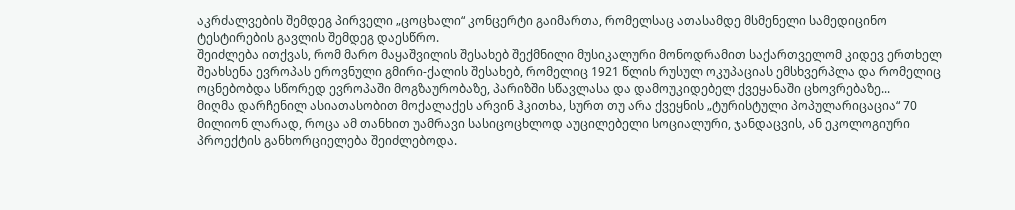აკრძალვების შემდეგ პირველი „ცოცხალი“ კონცერტი გაიმართა, რომელსაც ათასამდე მსმენელი სამედიცინო ტესტირების გავლის შემდეგ დაესწრო.
შეიძლება ითქვას, რომ მარო მაყაშვილის შესახებ შექმნილი მუსიკალური მონოდრამით საქართველომ კიდევ ერთხელ შეახსენა ევროპას ეროვნული გმირი-ქალის შესახებ, რომელიც 1921 წლის რუსულ ოკუპაციას ემსხვერპლა და რომელიც ოცნებობდა სწორედ ევროპაში მოგზაურობაზე, პარიზში სწავლასა და დამოუკიდებელ ქვეყანაში ცხოვრებაზე...
მიღმა დარჩენილ ასიათასობით მოქალაქეს არვინ ჰკითხა, სურთ თუ არა ქვეყნის „ტურისტული პოპულარიცაცია“ 70 მილიონ ლარად, როცა ამ თანხით უამრავი სასიცოცხლოდ აუცილებელი სოციალური, ჯანდაცვის, ან ეკოლოგიური პროექტის განხორციელება შეიძლებოდა.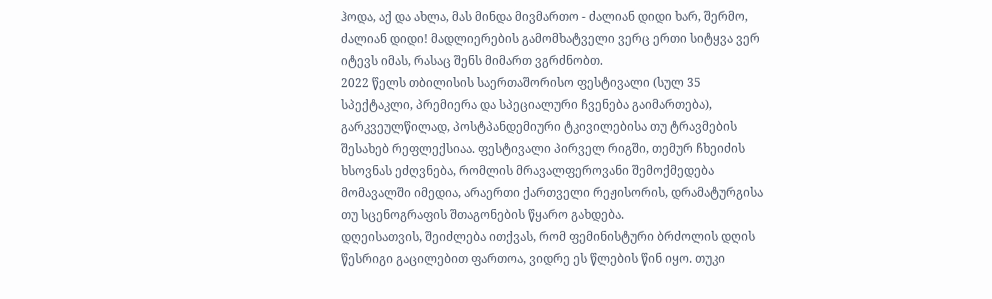ჰოდა, აქ და ახლა, მას მინდა მივმართო - ძალიან დიდი ხარ, შერმო, ძალიან დიდი! მადლიერების გამომხატველი ვერც ერთი სიტყვა ვერ იტევს იმას, რასაც შენს მიმართ ვგრძნობთ.
2022 წელს თბილისის საერთაშორისო ფესტივალი (სულ 35 სპექტაკლი, პრემიერა და სპეციალური ჩვენება გაიმართება), გარკვეულწილად, პოსტპანდემიური ტკივილებისა თუ ტრავმების შესახებ რეფლექსიაა. ფესტივალი პირველ რიგში, თემურ ჩხეიძის ხსოვნას ეძღვნება, რომლის მრავალფეროვანი შემოქმედება მომავალში იმედია, არაერთი ქართველი რეჟისორის, დრამატურგისა თუ სცენოგრაფის შთაგონების წყარო გახდება.
დღეისათვის, შეიძლება ითქვას, რომ ფემინისტური ბრძოლის დღის წესრიგი გაცილებით ფართოა, ვიდრე ეს წლების წინ იყო. თუკი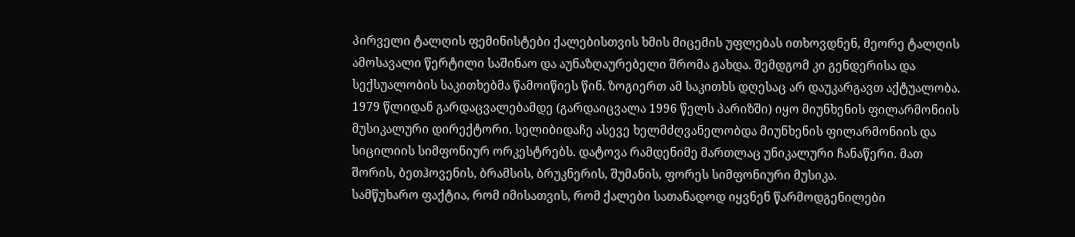პირველი ტალღის ფემინისტები ქალებისთვის ხმის მიცემის უფლებას ითხოვდნენ, მეორე ტალღის ამოსავალი წერტილი საშინაო და აუნაზღაურებელი შრომა გახდა. შემდგომ კი გენდერისა და სექსუალობის საკითხებმა წამოიწიეს წინ. ზოგიერთ ამ საკითხს დღესაც არ დაუკარგავთ აქტუალობა.
1979 წლიდან გარდაცვალებამდე (გარდაიცვალა 1996 წელს პარიზში) იყო მიუნხენის ფილარმონიის მუსიკალური დირექტორი. სელიბიდაჩე ასევე ხელმძღვანელობდა მიუნხენის ფილარმონიის და სიცილიის სიმფონიურ ორკესტრებს. დატოვა რამდენიმე მართლაც უნიკალური ჩანაწერი. მათ შორის, ბეთჰოვენის, ბრამსის, ბრუკნერის, შუმანის, ფორეს სიმფონიური მუსიკა.
სამწუხარო ფაქტია, რომ იმისათვის, რომ ქალები სათანადოდ იყვნენ წარმოდგენილები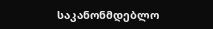საკანონმდებლო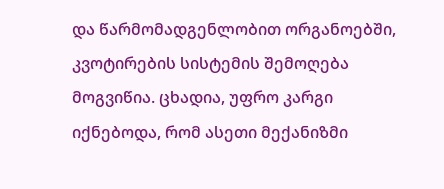და წარმომადგენლობით ორგანოებში, კვოტირების სისტემის შემოღება მოგვიწია. ცხადია, უფრო კარგი იქნებოდა, რომ ასეთი მექანიზმი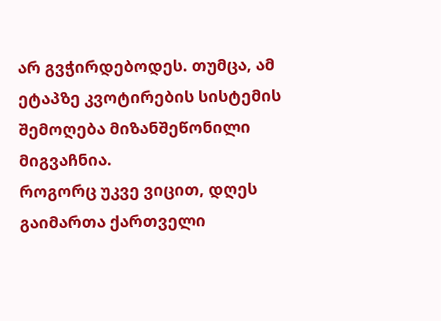არ გვჭირდებოდეს. თუმცა, ამ ეტაპზე კვოტირების სისტემის შემოღება მიზანშეწონილი მიგვაჩნია.
როგორც უკვე ვიცით, დღეს გაიმართა ქართველი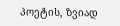პოეტის, ზვიად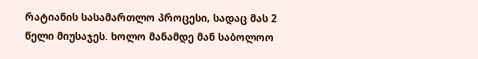რატიანის სასამართლო პროცესი, სადაც მას 2 წელი მიუსაჯეს. ხოლო მანამდე მან საბოლოო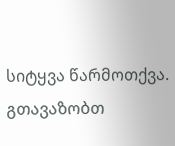სიტყვა წარმოთქვა. გთავაზობთ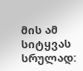მის ამ სიტყვას სრულად: